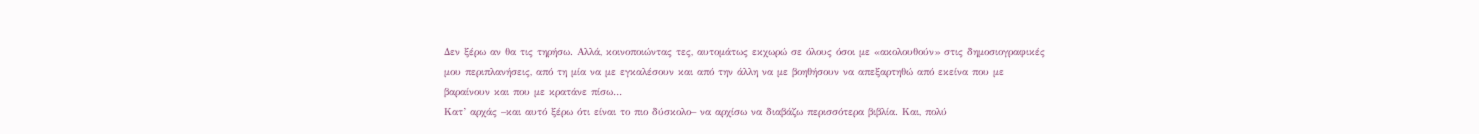Δεν ξέρω αν θα τις τηρήσω. Αλλά, κοινοποιώντας τες, αυτομάτως εκχωρώ σε όλους όσοι με «ακολουθούν» στις δημοσιογραφικές μου περιπλανήσεις, από τη μία να με εγκαλέσουν και από την άλλη να με βοηθήσουν να απεξαρτηθώ από εκείνα που με βαραίνουν και που με κρατάνε πίσω…
Κατ’ αρχάς –και αυτό ξέρω ότι είναι το πιο δύσκολο– να αρχίσω να διαβάζω περισσότερα βιβλία. Και, πολύ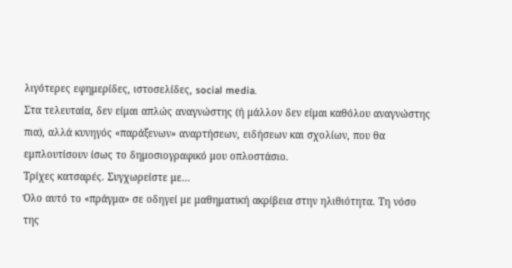λιγότερες εφημερίδες, ιστοσελίδες, social media.
Στα τελευταία, δεν είμαι απλώς αναγνώστης (ή μάλλον δεν είμαι καθόλου αναγνώστης πια), αλλά κυνηγός «παράξενων» αναρτήσεων, ειδήσεων και σχολίων, που θα εμπλουτίσουν ίσως το δημοσιογραφικό μου οπλοστάσιο.
Τρίχες κατσαρές. Συγχωρείστε με…
Όλο αυτό το «πράγμα» σε οδηγεί με μαθηματική ακρίβεια στην ηλιθιότητα. Τη νόσο της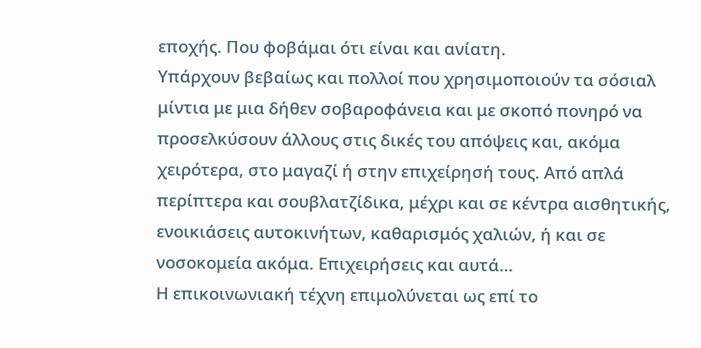εποχής. Που φοβάμαι ότι είναι και ανίατη.
Υπάρχουν βεβαίως και πολλοί που χρησιμοποιούν τα σόσιαλ μίντια με μια δήθεν σοβαροφάνεια και με σκοπό πονηρό να προσελκύσουν άλλους στις δικές του απόψεις και, ακόμα χειρότερα, στο μαγαζί ή στην επιχείρησή τους. Από απλά περίπτερα και σουβλατζίδικα, μέχρι και σε κέντρα αισθητικής, ενοικιάσεις αυτοκινήτων, καθαρισμός χαλιών, ή και σε νοσοκομεία ακόμα. Επιχειρήσεις και αυτά…
Η επικοινωνιακή τέχνη επιμολύνεται ως επί το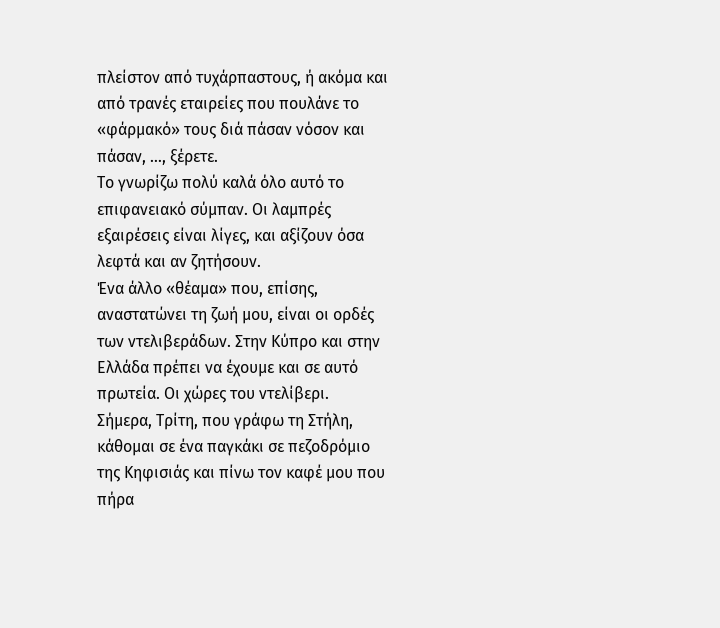πλείστον από τυχάρπαστους, ή ακόμα και από τρανές εταιρείες που πουλάνε το «φάρμακό» τους διά πάσαν νόσον και πάσαν, …, ξέρετε.
Το γνωρίζω πολύ καλά όλο αυτό το επιφανειακό σύμπαν. Οι λαμπρές εξαιρέσεις είναι λίγες, και αξίζουν όσα λεφτά και αν ζητήσουν.
Ένα άλλο «θέαμα» που, επίσης, αναστατώνει τη ζωή μου, είναι οι ορδές των ντελιβεράδων. Στην Κύπρο και στην Ελλάδα πρέπει να έχουμε και σε αυτό πρωτεία. Οι χώρες του ντελίβερι.
Σήμερα, Τρίτη, που γράφω τη Στήλη, κάθομαι σε ένα παγκάκι σε πεζοδρόμιο της Κηφισιάς και πίνω τον καφέ μου που πήρα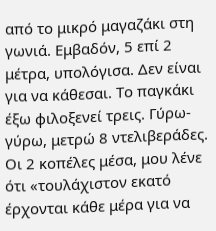από το μικρό μαγαζάκι στη γωνιά. Εμβαδόν, 5 επί 2 μέτρα, υπολόγισα. Δεν είναι για να κάθεσαι. Το παγκάκι έξω φιλοξενεί τρεις. Γύρω-γύρω, μετρώ 8 ντελιβεράδες. Οι 2 κοπέλες μέσα, μου λένε ότι «τουλάχιστον εκατό έρχονται κάθε μέρα για να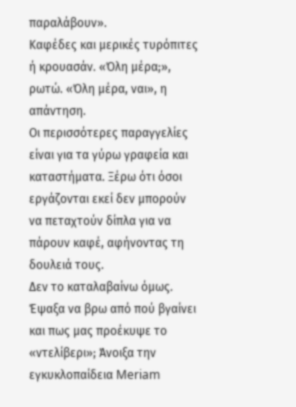παραλάβουν».
Καφέδες και μερικές τυρόπιτες ή κρουασάν. «Όλη μέρα;», ρωτώ. «Όλη μέρα, ναι», η απάντηση.
Οι περισσότερες παραγγελίες είναι για τα γύρω γραφεία και καταστήματα. Ξέρω ότι όσοι εργάζονται εκεί δεν μπορούν να πεταχτούν δίπλα για να πάρουν καφέ, αφήνοντας τη δουλειά τους.
Δεν το καταλαβαίνω όμως.
Έψαξα να βρω από πού βγαίνει και πως μας προέκυψε το «ντελίβερι»; Άνοιξα την εγκυκλοπαίδεια Meriam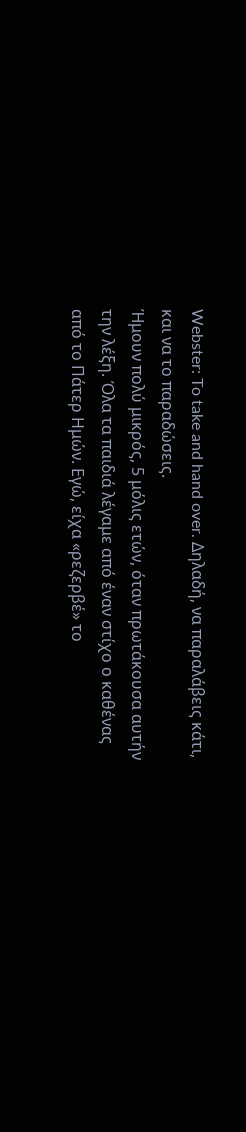Webster: To take and hand over. Δηλαδή, να παραλάβεις κάτι, και να το παραδώσεις.
Ήμουν πολύ μικρός, 5 μόλις ετών, όταν πρωτάκουσα αυτήν την λέξη. Όλα τα παιδιά λέγαμε από έναν στίχο ο καθένας από το Πάτερ Ημών. Εγώ, είχα «ρεζερβέ» το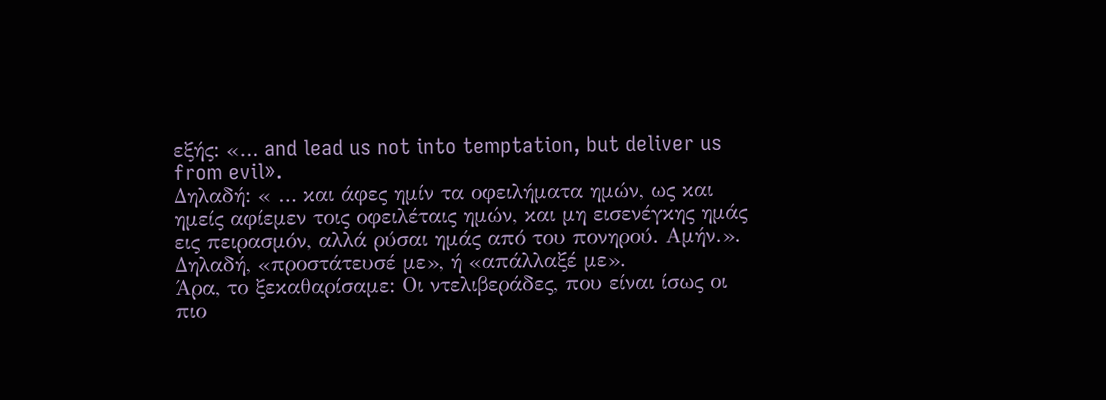εξής: «… and lead us not into temptation, but deliver us from evil».
Δηλαδή: « … και άφες ημίν τα οφειλήματα ημών, ως και ημείς αφίεμεν τοις οφειλέταις ημών, και μη εισενέγκης ημάς εις πειρασμόν, αλλά ρύσαι ημάς από του πονηρού. Αμήν.». Δηλαδή, «προστάτευσέ με», ή «απάλλαξέ με».
Άρα, το ξεκαθαρίσαμε: Οι ντελιβεράδες, που είναι ίσως οι πιο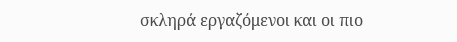σκληρά εργαζόμενοι και οι πιο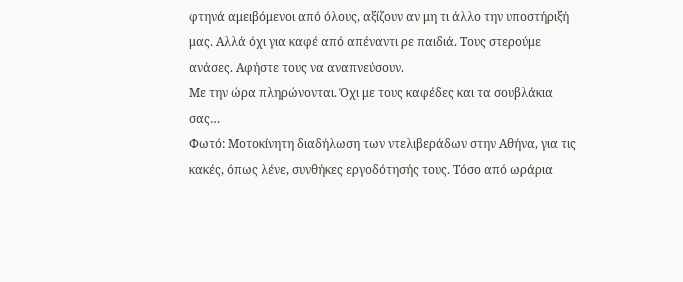φτηνά αμειβόμενοι από όλους, αξίζουν αν μη τι άλλο την υποστήριξή μας. Αλλά όχι για καφέ από απέναντι ρε παιδιά. Τους στερούμε ανάσες. Αφήστε τους να αναπνεύσουν.
Με την ώρα πληρώνονται. Όχι με τους καφέδες και τα σουβλάκια σας…
Φωτό: Μοτοκίνητη διαδήλωση των ντελιβεράδων στην Αθήνα, για τις κακές, όπως λένε, συνθήκες εργοδότησής τους. Τόσο από ωράρια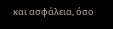και ασφάλεια, όσο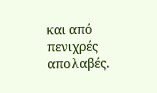και από πενιχρές απολαβές.